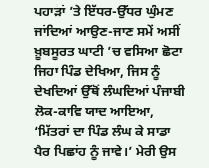ਪਹਾੜਾਂ ’ਤੇ ਇੱਧਰ-ਉੱਧਰ ਘੁੰਮਣ ਜਾਂਦਿਆਂ ਆਉਣ-ਜਾਣ ਸਮੇਂ ਅਸੀਂ ਖ਼ੂਬਸੂਰਤ ਘਾਟੀ ’ਚ ਵਸਿਆ ਛੋਟਾ ਜਿਹਾ ਪਿੰਡ ਦੇਖਿਆ, ਜਿਸ ਨੂੰ ਦੇਖਦਿਆਂ ਉੱਥੋਂ ਲੰਘਦਿਆਂ ਪੰਜਾਬੀ ਲੋਕ-ਕਾਵਿ ਯਾਦ ਆਇਆ, ‘ਮਿੱਤਰਾਂ ਦਾ ਪਿੰਡ ਲੰਘ ਕੇ ਸਾਡਾ ਪੈਰ ਪਿਛਾਂਹ ਨੂੰ ਜਾਵੇ।’ ਮੇਰੀ ਉਸ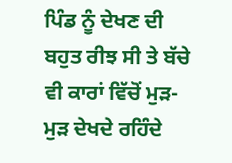ਪਿੰਡ ਨੂੰ ਦੇਖਣ ਦੀ ਬਹੁਤ ਰੀਝ ਸੀ ਤੇ ਬੱਚੇ ਵੀ ਕਾਰਾਂ ਵਿੱਚੋਂ ਮੁੜ-ਮੁੜ ਦੇਖਦੇ ਰਹਿੰਦੇ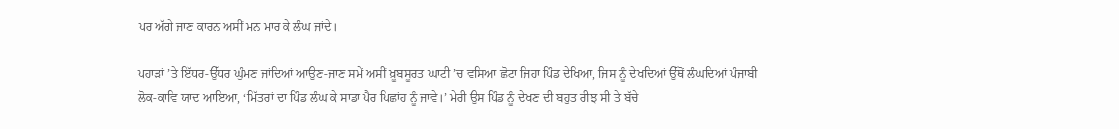ਪਰ ਅੱਗੇ ਜਾਣ ਕਾਰਨ ਅਸੀਂ ਮਨ ਮਾਰ ਕੇ ਲੰਘ ਜਾਂਦੇ।

ਪਹਾੜਾਂ ’ਤੇ ਇੱਧਰ-ਉੱਧਰ ਘੁੰਮਣ ਜਾਂਦਿਆਂ ਆਉਣ-ਜਾਣ ਸਮੇਂ ਅਸੀਂ ਖ਼ੂਬਸੂਰਤ ਘਾਟੀ ’ਚ ਵਸਿਆ ਛੋਟਾ ਜਿਹਾ ਪਿੰਡ ਦੇਖਿਆ, ਜਿਸ ਨੂੰ ਦੇਖਦਿਆਂ ਉੱਥੋਂ ਲੰਘਦਿਆਂ ਪੰਜਾਬੀ ਲੋਕ-ਕਾਵਿ ਯਾਦ ਆਇਆ, ‘ਮਿੱਤਰਾਂ ਦਾ ਪਿੰਡ ਲੰਘ ਕੇ ਸਾਡਾ ਪੈਰ ਪਿਛਾਂਹ ਨੂੰ ਜਾਵੇ।’ ਮੇਰੀ ਉਸ ਪਿੰਡ ਨੂੰ ਦੇਖਣ ਦੀ ਬਹੁਤ ਰੀਝ ਸੀ ਤੇ ਬੱਚੇ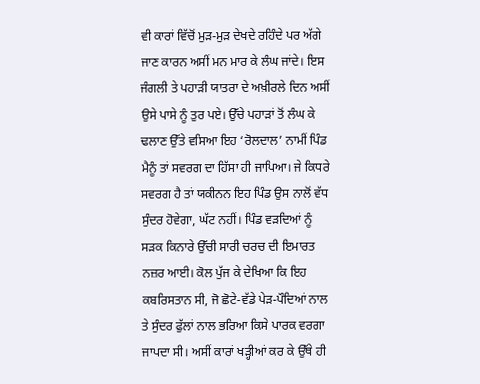ਵੀ ਕਾਰਾਂ ਵਿੱਚੋਂ ਮੁੜ-ਮੁੜ ਦੇਖਦੇ ਰਹਿੰਦੇ ਪਰ ਅੱਗੇ ਜਾਣ ਕਾਰਨ ਅਸੀਂ ਮਨ ਮਾਰ ਕੇ ਲੰਘ ਜਾਂਦੇ। ਇਸ ਜੰਗਲੀ ਤੇ ਪਹਾੜੀ ਯਾਤਰਾ ਦੇ ਅਖ਼ੀਰਲੇ ਦਿਨ ਅਸੀਂ ਉਸੇ ਪਾਸੇ ਨੂੰ ਤੁਰ ਪਏ। ਉੱਚੇ ਪਹਾੜਾਂ ਤੋਂ ਲੰਘ ਕੇ ਢਲਾਣ ਉੱਤੇ ਵਸਿਆ ਇਹ ‘ਰੋਲਦਾਲ’ ਨਾਮੀਂ ਪਿੰਡ ਮੈਨੂੰ ਤਾਂ ਸਵਰਗ ਦਾ ਹਿੱਸਾ ਹੀ ਜਾਪਿਆ। ਜੇ ਕਿਧਰੇ ਸਵਰਗ ਹੈ ਤਾਂ ਯਕੀਨਨ ਇਹ ਪਿੰਡ ਉਸ ਨਾਲੋਂ ਵੱਧ ਸੁੰਦਰ ਹੋਵੇਗਾ, ਘੱਟ ਨਹੀਂ। ਪਿੰਡ ਵੜਦਿਆਂ ਨੂੰ ਸੜਕ ਕਿਨਾਰੇ ਉੱਚੀ ਸਾਰੀ ਚਰਚ ਦੀ ਇਮਾਰਤ ਨਜ਼ਰ ਆਈ। ਕੋਲ ਪੁੱਜ ਕੇ ਦੇਖਿਆ ਕਿ ਇਹ ਕਬਰਿਸਤਾਨ ਸੀ, ਜੋ ਛੋਟੇ-ਵੱਡੇ ਪੇੜ-ਪੌਦਿਆਂ ਨਾਲ ਤੇ ਸੁੰਦਰ ਫੁੱਲਾਂ ਨਾਲ ਭਰਿਆ ਕਿਸੇ ਪਾਰਕ ਵਰਗਾ ਜਾਪਦਾ ਸੀ। ਅਸੀਂ ਕਾਰਾਂ ਖੜ੍ਹੀਆਂ ਕਰ ਕੇ ਉੱਥੇ ਹੀ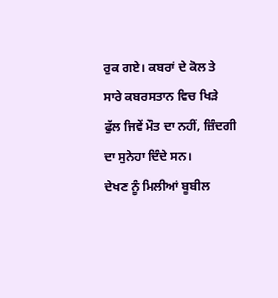ਰੁਕ ਗਏ। ਕਬਰਾਂ ਦੇ ਕੋਲ ਤੇ ਸਾਰੇ ਕਬਰਸਤਾਨ ਵਿਚ ਖਿੜੇ ਫੁੱਲ ਜਿਵੇਂ ਮੌਤ ਦਾ ਨਹੀਂ, ਜ਼ਿੰਦਗੀ ਦਾ ਸੁਨੇਹਾ ਦਿੰਦੇ ਸਨ।
ਦੇਖਣ ਨੂੰ ਮਿਲੀਆਂ ਬੂਬੀਲ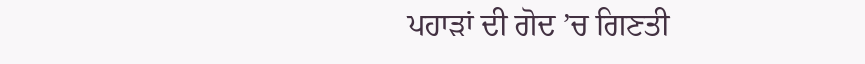ਪਹਾੜਾਂ ਦੀ ਗੋਦ ’ਚ ਗਿਣਤੀ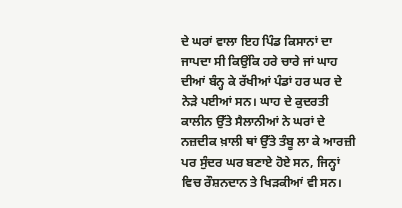ਦੇ ਘਰਾਂ ਵਾਲਾ ਇਹ ਪਿੰਡ ਕਿਸਾਨਾਂ ਦਾ ਜਾਪਦਾ ਸੀ ਕਿਉਂਕਿ ਹਰੇ ਚਾਰੇ ਜਾਂ ਘਾਹ ਦੀਆਂ ਬੰਨ੍ਹ ਕੇ ਰੱਖੀਆਂ ਪੰਡਾਂ ਹਰ ਘਰ ਦੇ ਨੇੜੇ ਪਈਆਂ ਸਨ। ਘਾਹ ਦੇ ਕੁਦਰਤੀ ਕਾਲੀਨ ਉੱਤੇ ਸੈਲਾਨੀਆਂ ਨੇ ਘਰਾਂ ਦੇ ਨਜ਼ਦੀਕ ਖ਼ਾਲੀ ਥਾਂ ਉੱਤੇ ਤੰਬੂ ਲਾ ਕੇ ਆਰਜ਼ੀ ਪਰ ਸੁੰਦਰ ਘਰ ਬਣਾਏ ਹੋਏ ਸਨ, ਜਿਨ੍ਹਾਂ ਵਿਚ ਰੌਸ਼ਨਦਾਨ ਤੇ ਖਿੜਕੀਆਂ ਵੀ ਸਨ।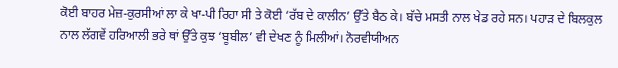ਕੋਈ ਬਾਹਰ ਮੇਜ਼-ਕੁਰਸੀਆਂ ਲਾ ਕੇ ਖਾ-ਪੀ ਰਿਹਾ ਸੀ ਤੇ ਕੋਈ ‘ਰੱਬ ਦੇ ਕਾਲੀਨ’ ਉੱਤੇ ਬੈਠ ਕੇ। ਬੱਚੇ ਮਸਤੀ ਨਾਲ ਖੇਡ ਰਹੇ ਸਨ। ਪਹਾੜ ਦੇ ਬਿਲਕੁਲ ਨਾਲ ਲੱਗਵੇਂ ਹਰਿਆਲੀ ਭਰੇ ਥਾਂ ਉੱਤੇ ਕੁਝ ‘ਬੂਬੀਲ’ ਵੀ ਦੇਖਣ ਨੂੰ ਮਿਲੀਆਂ। ਨੋਰਵੀਯੀਅਨ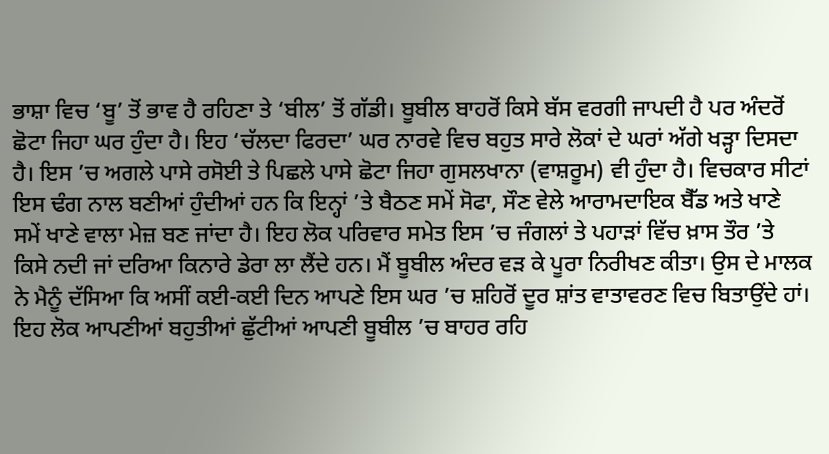ਭਾਸ਼ਾ ਵਿਚ ‘ਬੂ’ ਤੋਂ ਭਾਵ ਹੈ ਰਹਿਣਾ ਤੇ ‘ਬੀਲ’ ਤੋਂ ਗੱਡੀ। ਬੂਬੀਲ ਬਾਹਰੋਂ ਕਿਸੇ ਬੱਸ ਵਰਗੀ ਜਾਪਦੀ ਹੈ ਪਰ ਅੰਦਰੋਂ ਛੋਟਾ ਜਿਹਾ ਘਰ ਹੁੰਦਾ ਹੈ। ਇਹ ‘ਚੱਲਦਾ ਫਿਰਦਾ’ ਘਰ ਨਾਰਵੇ ਵਿਚ ਬਹੁਤ ਸਾਰੇ ਲੋਕਾਂ ਦੇ ਘਰਾਂ ਅੱਗੇ ਖੜ੍ਹਾ ਦਿਸਦਾ ਹੈ। ਇਸ ’ਚ ਅਗਲੇ ਪਾਸੇ ਰਸੋਈ ਤੇ ਪਿਛਲੇ ਪਾਸੇ ਛੋਟਾ ਜਿਹਾ ਗੁਸਲਖਾਨਾ (ਵਾਸ਼ਰੂਮ) ਵੀ ਹੁੰਦਾ ਹੈ। ਵਿਚਕਾਰ ਸੀਟਾਂ ਇਸ ਢੰਗ ਨਾਲ ਬਣੀਆਂ ਹੁੰਦੀਆਂ ਹਨ ਕਿ ਇਨ੍ਹਾਂ ’ਤੇ ਬੈਠਣ ਸਮੇਂ ਸੋਫਾ, ਸੌਣ ਵੇਲੇ ਆਰਾਮਦਾਇਕ ਬੈੱਡ ਅਤੇ ਖਾਣੇ ਸਮੇਂ ਖਾਣੇ ਵਾਲਾ ਮੇਜ਼ ਬਣ ਜਾਂਦਾ ਹੈ। ਇਹ ਲੋਕ ਪਰਿਵਾਰ ਸਮੇਤ ਇਸ ’ਚ ਜੰਗਲਾਂ ਤੇ ਪਹਾੜਾਂ ਵਿੱਚ ਖ਼ਾਸ ਤੌਰ ’ਤੇ ਕਿਸੇ ਨਦੀ ਜਾਂ ਦਰਿਆ ਕਿਨਾਰੇ ਡੇਰਾ ਲਾ ਲੈਂਦੇ ਹਨ। ਮੈਂ ਬੂਬੀਲ ਅੰਦਰ ਵੜ ਕੇ ਪੂਰਾ ਨਿਰੀਖਣ ਕੀਤਾ। ਉਸ ਦੇ ਮਾਲਕ ਨੇ ਮੈਨੂੰ ਦੱਸਿਆ ਕਿ ਅਸੀਂ ਕਈ-ਕਈ ਦਿਨ ਆਪਣੇ ਇਸ ਘਰ ’ਚ ਸ਼ਹਿਰੋਂ ਦੂਰ ਸ਼ਾਂਤ ਵਾਤਾਵਰਣ ਵਿਚ ਬਿਤਾਉਂਦੇ ਹਾਂ। ਇਹ ਲੋਕ ਆਪਣੀਆਂ ਬਹੁਤੀਆਂ ਛੁੱਟੀਆਂ ਆਪਣੀ ਬੂਬੀਲ ’ਚ ਬਾਹਰ ਰਹਿ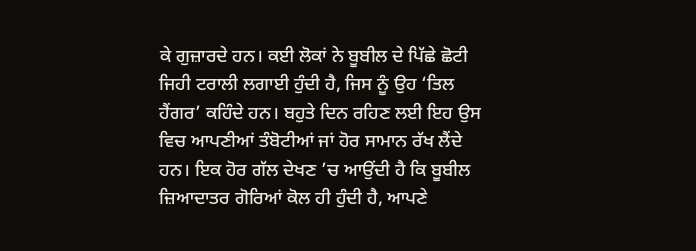ਕੇ ਗੁਜ਼ਾਰਦੇ ਹਨ। ਕਈ ਲੋਕਾਂ ਨੇ ਬੂਬੀਲ ਦੇ ਪਿੱਛੇ ਛੋਟੀ ਜਿਹੀ ਟਰਾਲੀ ਲਗਾਈ ਹੁੰਦੀ ਹੈ, ਜਿਸ ਨੂੰ ਉਹ ‘ਤਿਲ ਹੈਂਗਰ’ ਕਹਿੰਦੇ ਹਨ। ਬਹੁਤੇ ਦਿਨ ਰਹਿਣ ਲਈ ਇਹ ਉਸ ਵਿਚ ਆਪਣੀਆਂ ਤੰਬੋਟੀਆਂ ਜਾਂ ਹੋਰ ਸਾਮਾਨ ਰੱਖ ਲੈਂਦੇ ਹਨ। ਇਕ ਹੋਰ ਗੱਲ ਦੇਖਣ ’ਚ ਆਉਂਦੀ ਹੈ ਕਿ ਬੂਬੀਲ ਜ਼ਿਆਦਾਤਰ ਗੋਰਿਆਂ ਕੋਲ ਹੀ ਹੁੰਦੀ ਹੈ, ਆਪਣੇ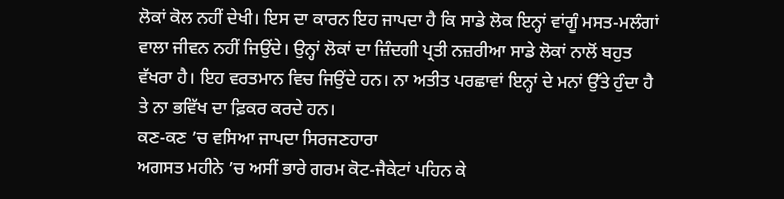ਲੋਕਾਂ ਕੋਲ ਨਹੀਂ ਦੇਖੀ। ਇਸ ਦਾ ਕਾਰਨ ਇਹ ਜਾਪਦਾ ਹੈ ਕਿ ਸਾਡੇ ਲੋਕ ਇਨ੍ਹਾਂ ਵਾਂਗੂੰ ਮਸਤ-ਮਲੰਗਾਂ ਵਾਲਾ ਜੀਵਨ ਨਹੀਂ ਜਿਉਂਦੇ। ਉਨ੍ਹਾਂ ਲੋਕਾਂ ਦਾ ਜ਼ਿੰਦਗੀ ਪ੍ਰਤੀ ਨਜ਼ਰੀਆ ਸਾਡੇ ਲੋਕਾਂ ਨਾਲੋਂ ਬਹੁਤ ਵੱਖਰਾ ਹੈ। ਇਹ ਵਰਤਮਾਨ ਵਿਚ ਜਿਉਂਦੇ ਹਨ। ਨਾ ਅਤੀਤ ਪਰਛਾਵਾਂ ਇਨ੍ਹਾਂ ਦੇ ਮਨਾਂ ਉੱਤੇ ਹੁੰਦਾ ਹੈ ਤੇ ਨਾ ਭਵਿੱਖ ਦਾ ਫ਼ਿਕਰ ਕਰਦੇ ਹਨ।
ਕਣ-ਕਣ ’ਚ ਵਸਿਆ ਜਾਪਦਾ ਸਿਰਜਣਹਾਰਾ
ਅਗਸਤ ਮਹੀਨੇ ’ਚ ਅਸੀਂ ਭਾਰੇ ਗਰਮ ਕੋਟ-ਜੈਕੇਟਾਂ ਪਹਿਨ ਕੇ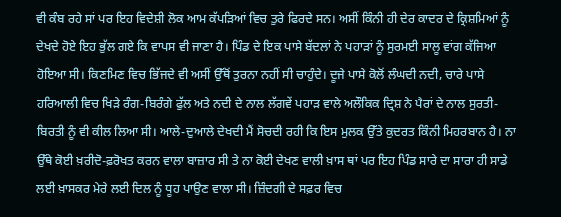ਵੀ ਕੰਬ ਰਹੇ ਸਾਂ ਪਰ ਇਹ ਵਿਦੇਸ਼ੀ ਲੋਕ ਆਮ ਕੱਪੜਿਆਂ ਵਿਚ ਤੁਰੇ ਫਿਰਦੇ ਸਨ। ਅਸੀਂ ਕਿੰਨੀ ਹੀ ਦੇਰ ਕਾਦਰ ਦੇ ਕ੍ਰਿਸ਼ਮਿਆਂ ਨੂੰ ਦੇਖਦੇ ਹੋਏ ਇਹ ਭੁੱਲ ਗਏ ਕਿ ਵਾਪਸ ਵੀ ਜਾਣਾ ਹੈ। ਪਿੰਡ ਦੇ ਇਕ ਪਾਸੇ ਬੱਦਲਾਂ ਨੇ ਪਹਾੜਾਂ ਨੂੰ ਸੁਰਮਈ ਸਾਲੂ ਵਾਂਗ ਕੱਜਿਆ ਹੋਇਆ ਸੀ। ਕਿਣਮਿਣ ਵਿਚ ਭਿੱਜਦੇ ਵੀ ਅਸੀਂ ਉੱਥੋਂ ਤੁਰਨਾ ਨਹੀਂ ਸੀ ਚਾਹੁੰਦੇ। ਦੂਜੇ ਪਾਸੇ ਕੋਲੋਂ ਲੰਘਦੀ ਨਦੀ, ਚਾਰੇ ਪਾਸੇ ਹਰਿਆਲੀ ਵਿਚ ਖਿੜੇ ਰੰਗ-ਬਿਰੰਗੇ ਫੁੱਲ ਅਤੇ ਨਦੀ ਦੇ ਨਾਲ ਲੱਗਵੇਂ ਪਹਾੜ ਵਾਲੇ ਅਲੌਕਿਕ ਦ੍ਰਿਸ਼ ਨੇ ਪੈਰਾਂ ਦੇ ਨਾਲ ਸੁਰਤੀ-ਬਿਰਤੀ ਨੂੰ ਵੀ ਕੀਲ ਲਿਆ ਸੀ। ਆਲੇ-ਦੁਆਲੇ ਦੇਖਦੀ ਮੈਂ ਸੋਚਦੀ ਰਹੀ ਕਿ ਇਸ ਮੁਲਕ ਉੱਤੇ ਕੁਦਰਤ ਕਿੰਨੀ ਮਿਹਰਬਾਨ ਹੈ। ਨਾ ਉੱਥੇ ਕੋਈ ਖ਼ਰੀਦੋ-ਫ਼ਰੋਖਤ ਕਰਨ ਵਾਲਾ ਬਾਜ਼ਾਰ ਸੀ ਤੇ ਨਾ ਕੋਈ ਦੇਖਣ ਵਾਲੀ ਖ਼ਾਸ ਥਾਂ ਪਰ ਇਹ ਪਿੰਡ ਸਾਰੇ ਦਾ ਸਾਰਾ ਹੀ ਸਾਡੇ ਲਈ ਖ਼ਾਸਕਰ ਮੇਰੇ ਲਈ ਦਿਲ ਨੂੰ ਧੂਹ ਪਾਉਣ ਵਾਲਾ ਸੀ। ਜ਼ਿੰਦਗੀ ਦੇ ਸਫ਼ਰ ਵਿਚ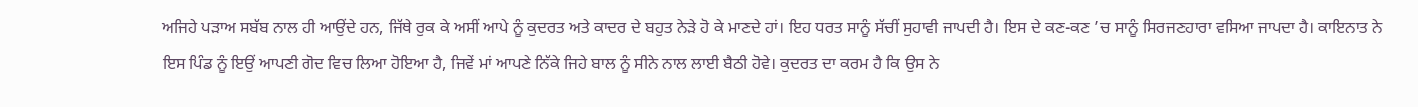ਅਜਿਹੇ ਪੜਾਅ ਸਬੱਬ ਨਾਲ ਹੀ ਆਉਂਦੇ ਹਨ, ਜਿੱਥੇ ਰੁਕ ਕੇ ਅਸੀਂ ਆਪੇ ਨੂੰ ਕੁਦਰਤ ਅਤੇ ਕਾਦਰ ਦੇ ਬਹੁਤ ਨੇੜੇ ਹੋ ਕੇ ਮਾਣਦੇ ਹਾਂ। ਇਹ ਧਰਤ ਸਾਨੂੰ ਸੱਚੀਂ ਸੁਹਾਵੀ ਜਾਪਦੀ ਹੈ। ਇਸ ਦੇ ਕਣ-ਕਣ ’ਚ ਸਾਨੂੰ ਸਿਰਜਣਹਾਰਾ ਵਸਿਆ ਜਾਪਦਾ ਹੈ। ਕਾਇਨਾਤ ਨੇ ਇਸ ਪਿੰਡ ਨੂੰ ਇਉਂ ਆਪਣੀ ਗੋਦ ਵਿਚ ਲਿਆ ਹੋਇਆ ਹੈ, ਜਿਵੇਂ ਮਾਂ ਆਪਣੇ ਨਿੱਕੇ ਜਿਹੇ ਬਾਲ ਨੂੰ ਸੀਨੇ ਨਾਲ ਲਾਈ ਬੈਠੀ ਹੋਵੇ। ਕੁਦਰਤ ਦਾ ਕਰਮ ਹੈ ਕਿ ਉਸ ਨੇ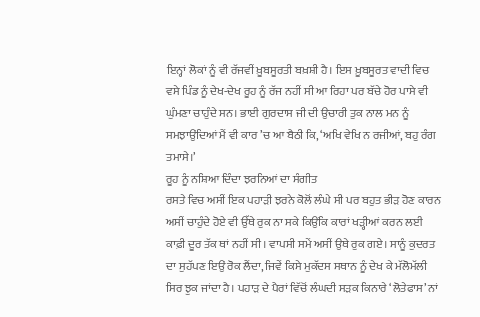ਇਨ੍ਹਾਂ ਲੋਕਾਂ ਨੂੰ ਵੀ ਰੱਜਵੀਂ ਖ਼ੂਬਸੂਰਤੀ ਬਖ਼ਸ਼ੀ ਹੈ। ਇਸ ਖ਼ੂਬਸੂਰਤ ਵਾਦੀ ਵਿਚ ਵਸੇ ਪਿੰਡ ਨੂੰ ਦੇਖ-ਦੇਖ ਰੂਹ ਨੂੰ ਰੱਜ ਨਹੀਂ ਸੀ ਆ ਰਿਹਾ ਪਰ ਬੱਚੇ ਹੋਰ ਪਾਸੇ ਵੀ ਘੁੰਮਣਾ ਚਾਹੁੰਦੇ ਸਨ। ਭਾਈ ਗੁਰਦਾਸ ਜੀ ਦੀ ਉਚਾਰੀ ਤੁਕ ਨਾਲ ਮਨ ਨੂੰ ਸਮਝਾਉਂਦਿਆਂ ਮੈਂ ਵੀ ਕਾਰ ’ਚ ਆ ਬੈਠੀ ਕਿ, ‘ਅਖਿ ਵੇਖਿ ਨ ਰਜੀਆਂ, ਬਹੁ ਰੰਗ ਤਮਾਸੇ।’
ਰੂਹ ਨੂੰ ਨਸ਼ਿਆ ਦਿੰਦਾ ਝਰਨਿਆਂ ਦਾ ਸੰਗੀਤ
ਰਸਤੇ ਵਿਚ ਅਸੀਂ ਇਕ ਪਹਾੜੀ ਝਰਨੇ ਕੋਲੋਂ ਲੰਘੇ ਸੀ ਪਰ ਬਹੁਤ ਭੀੜ ਹੋਣ ਕਾਰਨ ਅਸੀਂ ਚਾਹੁੰਦੇ ਹੋਏ ਵੀ ਉੱਥੇ ਰੁਕ ਨਾ ਸਕੇ ਕਿਉਂਕਿ ਕਾਰਾਂ ਖੜ੍ਹੀਆਂ ਕਰਨ ਲਈ ਕਾਫ਼ੀ ਦੂਰ ਤੱਕ ਥਾਂ ਨਹੀਂ ਸੀ। ਵਾਪਸੀ ਸਮੇਂ ਅਸੀਂ ਉਥੇ ਰੁਕ ਗਏ। ਸਾਨੂੰ ਕੁਦਰਤ ਦਾ ਸੁਹੱਪਣ ਇਉਂ ਰੋਕ ਲੈਂਦਾ, ਜਿਵੇਂ ਕਿਸੇ ਮੁਕੱਦਸ ਸਥਾਨ ਨੂੰ ਦੇਖ ਕੇ ਮੱਲੋਮੱਲੀ ਸਿਰ ਝੁਕ ਜਾਂਦਾ ਹੈ। ਪਹਾੜ ਦੇ ਪੈਰਾਂ ਵਿੱਚੋਂ ਲੰਘਦੀ ਸੜਕ ਕਿਨਾਰੇ ‘ਲੋਤੇਫਾਸ’ ਨਾਂ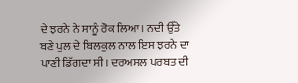ਦੇ ਝਰਨੇ ਨੇ ਸਾਨੂੰ ਰੋਕ ਲਿਆ। ਨਦੀ ਉੱਤੇ ਬਣੇ ਪੁਲ ਦੇ ਬਿਲਕੁਲ ਨਾਲ ਇਸ ਝਰਨੇ ਦਾ ਪਾਣੀ ਡਿੱਗਦਾ ਸੀ। ਦਰਅਸਲ ਪਰਬਤ ਦੀ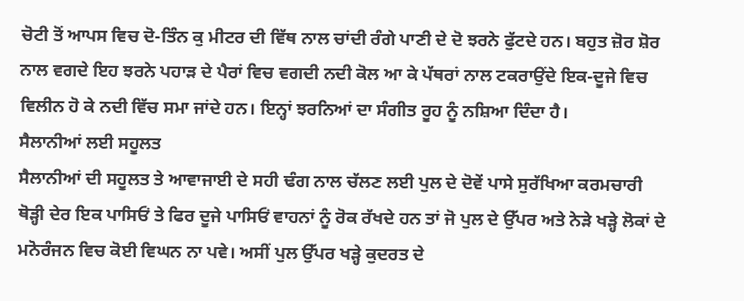ਚੋਟੀ ਤੋਂ ਆਪਸ ਵਿਚ ਦੋ-ਤਿੰਨ ਕੁ ਮੀਟਰ ਦੀ ਵਿੱਥ ਨਾਲ ਚਾਂਦੀ ਰੰਗੇ ਪਾਣੀ ਦੇ ਦੋ ਝਰਨੇ ਫੁੱਟਦੇ ਹਨ। ਬਹੁਤ ਜ਼ੋਰ ਸ਼ੋਰ ਨਾਲ ਵਗਦੇ ਇਹ ਝਰਨੇ ਪਹਾੜ ਦੇ ਪੈਰਾਂ ਵਿਚ ਵਗਦੀ ਨਦੀ ਕੋਲ ਆ ਕੇ ਪੱਥਰਾਂ ਨਾਲ ਟਕਰਾਉਂਦੇ ਇਕ-ਦੂਜੇ ਵਿਚ ਵਿਲੀਨ ਹੋ ਕੇ ਨਦੀ ਵਿੱਚ ਸਮਾ ਜਾਂਦੇ ਹਨ। ਇਨ੍ਹਾਂ ਝਰਨਿਆਂ ਦਾ ਸੰਗੀਤ ਰੂਹ ਨੂੰ ਨਸ਼ਿਆ ਦਿੰਦਾ ਹੈ।
ਸੈਲਾਨੀਆਂ ਲਈ ਸਹੂਲਤ
ਸੈਲਾਨੀਆਂ ਦੀ ਸਹੂਲਤ ਤੇ ਆਵਾਜਾਈ ਦੇ ਸਹੀ ਢੰਗ ਨਾਲ ਚੱਲਣ ਲਈ ਪੁਲ ਦੇ ਦੋਵੇਂ ਪਾਸੇ ਸੁਰੱਖਿਆ ਕਰਮਚਾਰੀ ਥੋੜ੍ਹੀ ਦੇਰ ਇਕ ਪਾਸਿਓਂ ਤੇ ਫਿਰ ਦੂਜੇ ਪਾਸਿਓਂ ਵਾਹਨਾਂ ਨੂੰ ਰੋਕ ਰੱਖਦੇ ਹਨ ਤਾਂ ਜੋ ਪੁਲ ਦੇ ਉੱਪਰ ਅਤੇ ਨੇੜੇ ਖੜ੍ਹੇ ਲੋਕਾਂ ਦੇ ਮਨੋਰੰਜਨ ਵਿਚ ਕੋਈ ਵਿਘਨ ਨਾ ਪਵੇ। ਅਸੀਂ ਪੁਲ ਉੱਪਰ ਖੜ੍ਹੇ ਕੁਦਰਤ ਦੇ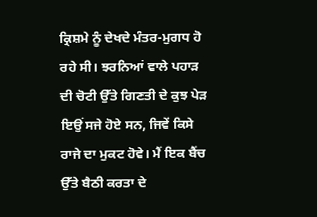ਕ੍ਰਿਸ਼ਮੇ ਨੂੰ ਦੇਖਦੇ ਮੰਤਰ-ਮੁਗਧ ਹੋ ਰਹੇ ਸੀ। ਝਰਨਿਆਂ ਵਾਲੇ ਪਹਾੜ ਦੀ ਚੋਟੀ ਉੱਤੇ ਗਿਣਤੀ ਦੇ ਕੁਝ ਪੇੜ ਇਉਂ ਸਜੇ ਹੋਏ ਸਨ, ਜਿਵੇਂ ਕਿਸੇ ਰਾਜੇ ਦਾ ਮੁਕਟ ਹੋਵੇ। ਮੈਂ ਇਕ ਬੈਂਚ ਉੱਤੇ ਬੈਠੀ ਕਰਤਾ ਦੇ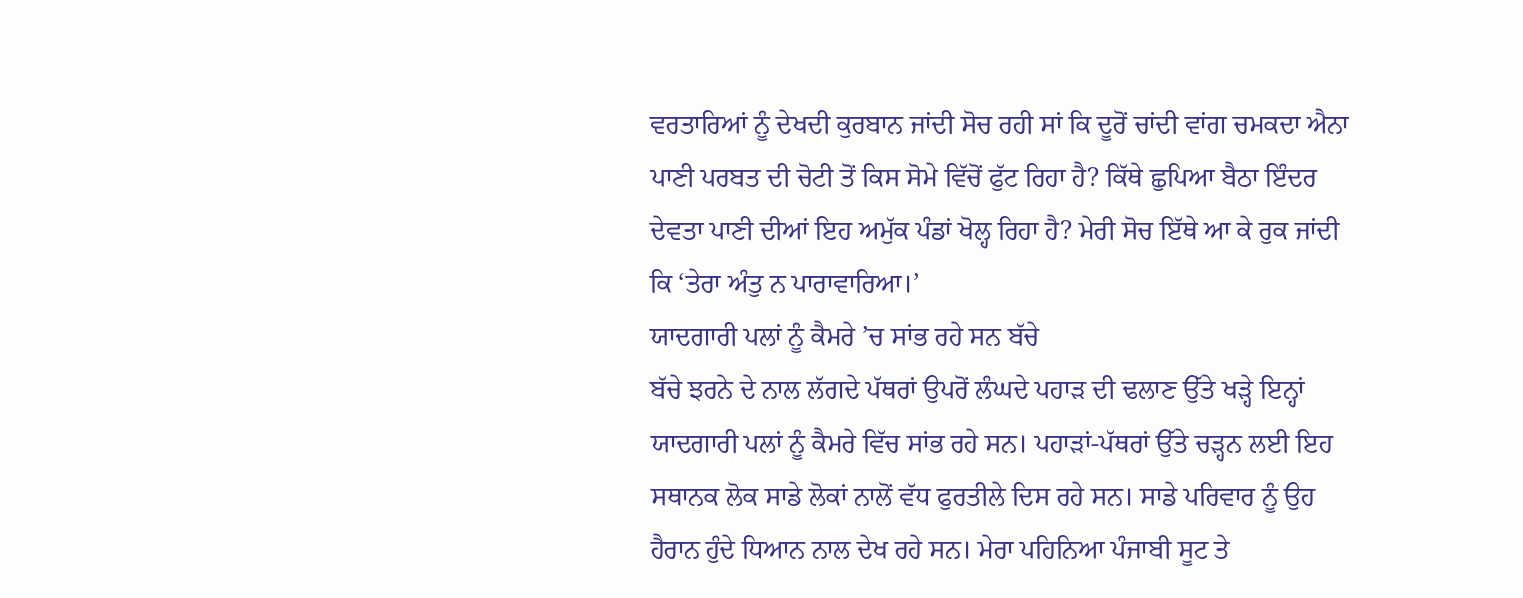ਵਰਤਾਰਿਆਂ ਨੂੰ ਦੇਖਦੀ ਕੁਰਬਾਨ ਜਾਂਦੀ ਸੋਚ ਰਹੀ ਸਾਂ ਕਿ ਦੂਰੋਂ ਚਾਂਦੀ ਵਾਂਗ ਚਮਕਦਾ ਐਨਾ ਪਾਣੀ ਪਰਬਤ ਦੀ ਚੋਟੀ ਤੋਂ ਕਿਸ ਸੋਮੇ ਵਿੱਚੋਂ ਫੁੱਟ ਰਿਹਾ ਹੈ? ਕਿੱਥੇ ਛੁਪਿਆ ਬੈਠਾ ਇੰਦਰ ਦੇਵਤਾ ਪਾਣੀ ਦੀਆਂ ਇਹ ਅਮੁੱਕ ਪੰਡਾਂ ਖੋਲ੍ਹ ਰਿਹਾ ਹੈ? ਮੇਰੀ ਸੋਚ ਇੱਥੇ ਆ ਕੇ ਰੁਕ ਜਾਂਦੀ ਕਿ ‘ਤੇਰਾ ਅੰਤੁ ਨ ਪਾਰਾਵਾਰਿਆ।’
ਯਾਦਗਾਰੀ ਪਲਾਂ ਨੂੰ ਕੈਮਰੇ ’ਚ ਸਾਂਭ ਰਹੇ ਸਨ ਬੱਚੇ
ਬੱਚੇ ਝਰਨੇ ਦੇ ਨਾਲ ਲੱਗਦੇ ਪੱਥਰਾਂ ਉਪਰੋਂ ਲੰਘਦੇ ਪਹਾੜ ਦੀ ਢਲਾਣ ਉੱਤੇ ਖੜ੍ਹੇ ਇਨ੍ਹਾਂ ਯਾਦਗਾਰੀ ਪਲਾਂ ਨੂੰ ਕੈਮਰੇ ਵਿੱਚ ਸਾਂਭ ਰਹੇ ਸਨ। ਪਹਾੜਾਂ-ਪੱਥਰਾਂ ਉੱਤੇ ਚੜ੍ਹਨ ਲਈ ਇਹ ਸਥਾਨਕ ਲੋਕ ਸਾਡੇ ਲੋਕਾਂ ਨਾਲੋਂ ਵੱਧ ਫੁਰਤੀਲੇ ਦਿਸ ਰਹੇ ਸਨ। ਸਾਡੇ ਪਰਿਵਾਰ ਨੂੰ ਉਹ ਹੈਰਾਨ ਹੁੰਦੇ ਧਿਆਨ ਨਾਲ ਦੇਖ ਰਹੇ ਸਨ। ਮੇਰਾ ਪਹਿਨਿਆ ਪੰਜਾਬੀ ਸੂਟ ਤੇ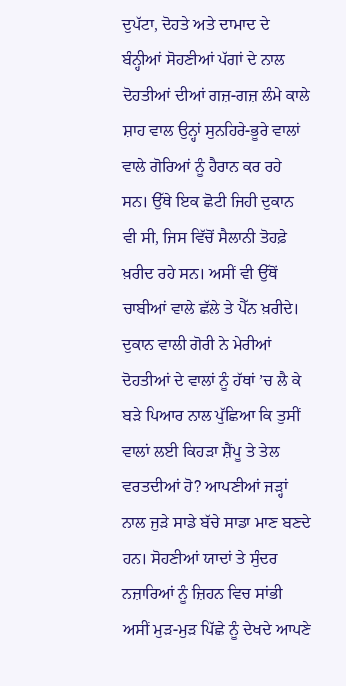ਦੁਪੱਟਾ, ਦੋਹਤੇ ਅਤੇ ਦਾਮਾਦ ਦੇ ਬੰਨ੍ਹੀਆਂ ਸੋਹਣੀਆਂ ਪੱਗਾਂ ਦੇ ਨਾਲ ਦੋਹਤੀਆਂ ਦੀਆਂ ਗਜ਼-ਗਜ਼ ਲੰਮੇ ਕਾਲੇ ਸ਼ਾਹ ਵਾਲ ਉਨ੍ਹਾਂ ਸੁਨਹਿਰੇ-ਭੂਰੇ ਵਾਲਾਂ ਵਾਲੇ ਗੋਰਿਆਂ ਨੂੰ ਹੈਰਾਨ ਕਰ ਰਹੇ ਸਨ। ਉੱਥੇ ਇਕ ਛੋਟੀ ਜਿਹੀ ਦੁਕਾਨ ਵੀ ਸੀ, ਜਿਸ ਵਿੱਚੋਂ ਸੈਲਾਨੀ ਤੋਹਫ਼ੇ ਖ਼ਰੀਦ ਰਹੇ ਸਨ। ਅਸੀਂ ਵੀ ਉੱਥੋਂ ਚਾਬੀਆਂ ਵਾਲੇ ਛੱਲੇ ਤੇ ਪੈੱਨ ਖ਼ਰੀਦੇ। ਦੁਕਾਨ ਵਾਲੀ ਗੋਰੀ ਨੇ ਮੇਰੀਆਂ ਦੋਹਤੀਆਂ ਦੇ ਵਾਲਾਂ ਨੂੰ ਹੱਥਾਂ ’ਚ ਲੈ ਕੇ ਬੜੇ ਪਿਆਰ ਨਾਲ ਪੁੱਛਿਆ ਕਿ ਤੁਸੀਂ ਵਾਲਾਂ ਲਈ ਕਿਹੜਾ ਸ਼ੈਂਪੂ ਤੇ ਤੇਲ ਵਰਤਦੀਆਂ ਹੋ? ਆਪਣੀਆਂ ਜੜ੍ਹਾਂ ਨਾਲ ਜੁੜੇ ਸਾਡੇ ਬੱਚੇ ਸਾਡਾ ਮਾਣ ਬਣਦੇ ਹਨ। ਸੋਹਣੀਆਂ ਯਾਦਾਂ ਤੇ ਸੁੰਦਰ ਨਜ਼ਾਰਿਆਂ ਨੂੰ ਜ਼ਿਹਨ ਵਿਚ ਸਾਂਭੀ ਅਸੀਂ ਮੁੜ-ਮੁੜ ਪਿੱਛੇ ਨੂੰ ਦੇਖਦੇ ਆਪਣੇ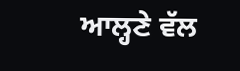ਆਲ੍ਹਣੇ ਵੱਲ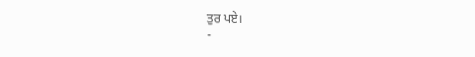ਤੁਰ ਪਏ।
-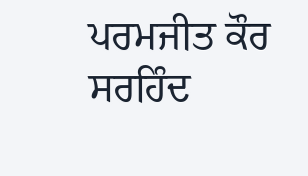ਪਰਮਜੀਤ ਕੌਰ ਸਰਹਿੰਦ